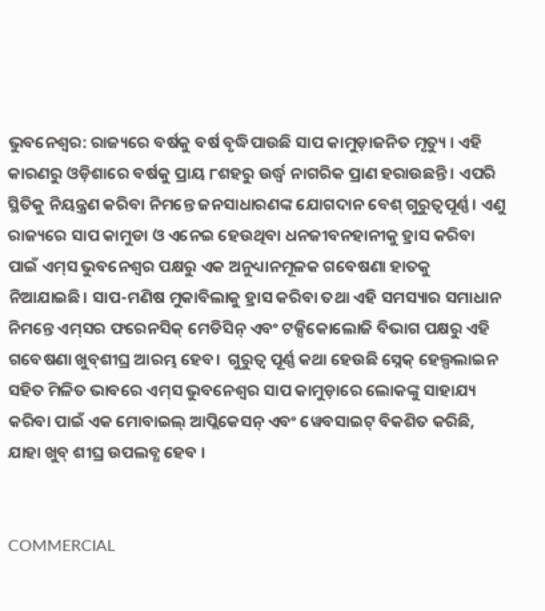ଭୁବନେଶ୍ବର: ରାଜ୍ୟରେ ବର୍ଷକୁ ବର୍ଷ ବୃଦ୍ଧିପାଉଛି ସାପ କାମୁଡ଼ାଜନିତ ମୃତ୍ୟୁ । ଏହି କାରଣରୁ ଓଡ଼ିଶାରେ ବର୍ଷକୁ ପ୍ରାୟ ୮ଶହରୁ ଉର୍ଦ୍ଧ୍ୱ ନାଗରିକ ପ୍ରାଣ ହରାଉଛନ୍ତି । ଏପରି ସ୍ଥିତିକୁ ନିୟନ୍ତ୍ରଣ କରିବା ନିମନ୍ତେ ଜନସାଧାରଣଙ୍କ ଯୋଗଦାନ ବେଶ୍‌ ଗୁରୁତ୍ବପୂର୍ଣ୍ଣ । ଏଣୁ ରାଜ୍ୟରେ ସାପ କାମୁଡା ଓ ଏନେଇ ହେଉଥିବା ଧନଜୀବନହାନୀକୁ ହ୍ରାସ କରିବା ପାଇଁ ଏମ୍‌ସ ଭୁବନେଶ୍ୱର ପକ୍ଷରୁ ଏକ ଅନୁଧ୍ୟାନମୂଳକ ଗବେଷଣା ହାତକୁ ନିଆଯାଇଛି। ସାପ-ମଣିଷ ମୁକାବିଲାକୁ ହ୍ରାସ କରିବା ତଥା ଏହି ସମସ୍ୟାର ସମାଧାନ ନିମନ୍ତେ ଏମ୍‌ସର ଫରେନସିକ୍ ମେଡିସିନ୍ ଏବଂ ଟକ୍ସିକୋଲୋଜି ବିଭାଗ ପକ୍ଷରୁ ଏହି ଗବେଷଣା ଖୁବ୍‌ଶୀଘ୍ର ଆରମ୍ଭ ହେବ।  ଗୁରୁତ୍ବ ପୂର୍ଣ୍ଣ କଥା ହେଉଛି ସ୍ନେକ୍‌ ହେଲ୍ପଲାଇନ ସହିତ ମିଳିତ ଭାବରେ ଏମ୍‌ସ ଭୁବନେଶ୍ବର ସାପ କାମୁଡ଼ାରେ ଲୋକଙ୍କୁ ସାହାଯ୍ୟ କରିବା ପାଇଁ ଏକ ମୋବାଇଲ୍ ଆପ୍ଲିକେସନ୍ ଏବଂ ୱେବସାଇଟ୍ ବିକଶିତ କରିଛି, ଯାହା ଖୁବ୍ ଶୀଘ୍ର ଉପଲବ୍ଧ ହେବ ।


COMMERCIAL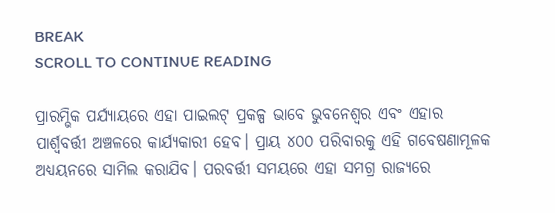BREAK
SCROLL TO CONTINUE READING

ପ୍ରାରମ୍ଭିକ ପର୍ଯ୍ୟାୟରେ ଏହା ପାଇଲଟ୍ ପ୍ରକଳ୍ପ ଭାବେ ଭୁବନେଶ୍ବର ଏବଂ ଏହାର ପାର୍ଶ୍ବବର୍ତ୍ତୀ ଅଞ୍ଚଳରେ କାର୍ଯ୍ୟକାରୀ ହେବ। ପ୍ରାୟ ୪୦୦ ପରିବାରକୁ ଏହି ଗବେଷଣାମୂଳକ ଅଧ୍ୟୟନରେ ସାମିଲ କରାଯିବ। ପରବର୍ତ୍ତୀ ସମୟରେ ଏହା ସମଗ୍ର ରାଜ୍ୟରେ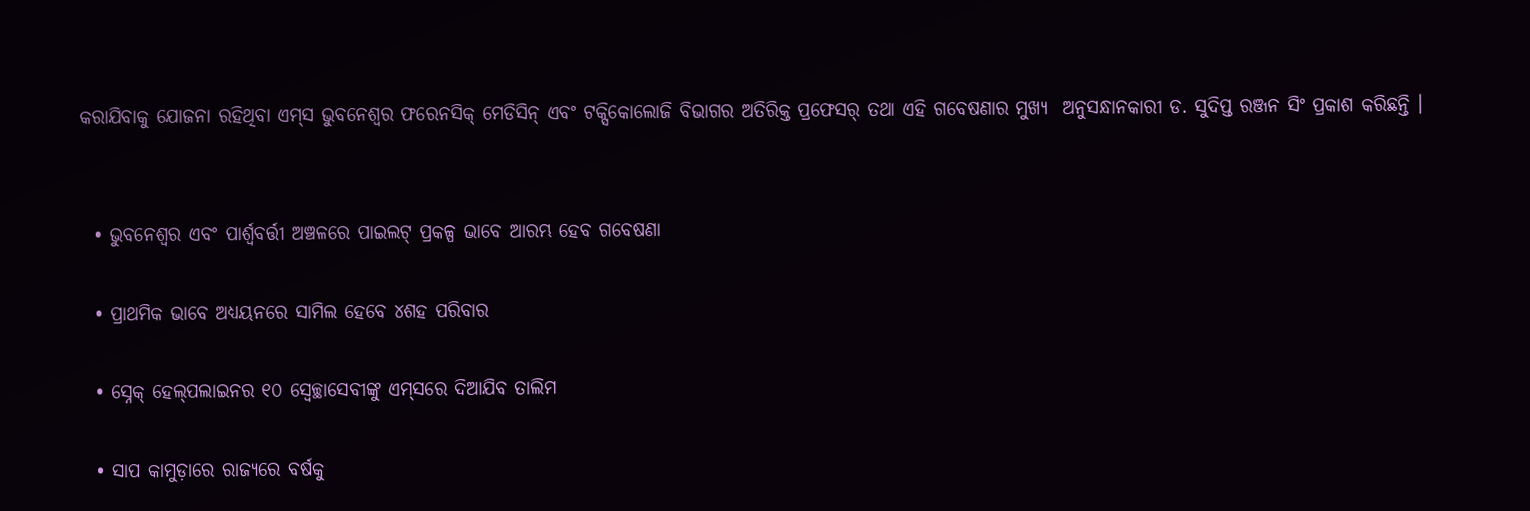କରାଯିବାକୁ ଯୋଜନା ରହିଥିବା ଏମ୍‌ସ ଭୁବନେଶ୍ବର ଫରେନସିକ୍ ମେଡିସିନ୍ ଏବଂ ଟକ୍ସିକୋଲୋଜି ବିଭାଗର ଅତିରିକ୍ତ ପ୍ରଫେସର୍‌ ତଥା ଏହି ଗବେଷଣାର ମୁଖ୍ୟ  ଅନୁସନ୍ଧାନକାରୀ ଡ. ସୁଦିପ୍ତ ରଞ୍ଜନ ସିଂ ପ୍ରକାଶ କରିଛନ୍ତି ।


  • ଭୁବନେଶ୍ବର ଏବଂ ପାର୍ଶ୍ବବର୍ତ୍ତୀ ଅଞ୍ଚଳରେ ପାଇଲଟ୍ ପ୍ରକଳ୍ପ ଭାବେ ଆରମ୍ଭ ହେବ ଗବେଷଣା

  • ପ୍ରାଥମିକ ଭାବେ ଅଧ୍ୟୟନରେ ସାମିଲ ହେବେ ୪ଶହ ପରିବାର

  • ସ୍ନେକ୍‌ ହେଲ୍‌ପଲାଇନର ୧୦ ସ୍ବେଚ୍ଛାସେବୀଙ୍କୁ ଏମ୍‌ସରେ ଦିଆଯିବ ତାଲିମ

  • ସାପ କାମୁଡ଼ାରେ ରାଜ୍ୟରେ ବର୍ଷକୁ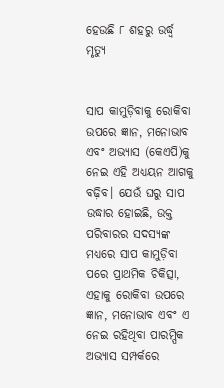ହେଉଛି ୮ ଶହରୁ ଉର୍ଦ୍ଧ୍ୱ ମୃତ୍ୟୁ


ସାପ କାମୁଡ଼ିବାକୁ ରୋକିବା ଉପରେ ଜ୍ଞାନ, ମନୋଭାବ ଏବଂ ଅଭ୍ୟାସ (କେଏପି)କୁ ନେଇ ଏହି ଅଧ୍ୟୟନ ଆଗକୁ ବଢ଼ିବ। ଯେଉଁ ଘରୁ ସାପ ଉଦ୍ଧାର ହୋଇଛି, ଉକ୍ତ ପରିବାରର ସଦସ୍ୟଙ୍କ ମଧ୍ୟରେ ସାପ କାମୁଡ଼ିବା ପରେ ପ୍ରାଥମିକ ଚିକିତ୍ସା, ଏହାକୁ ରୋକିବା ଉପରେ ଜ୍ଞାନ, ମନୋଭାବ ଏବଂ ଏ ନେଇ ରହିଥିବା ପାରମ୍ପିକ ଅଭ୍ୟାସ ସମ୍ପର୍କରେ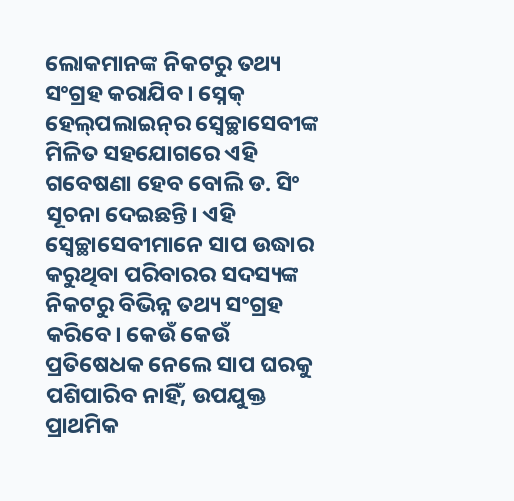ଲୋକମାନଙ୍କ ନିକଟରୁ ତଥ୍ୟ ସଂଗ୍ରହ କରାଯିବ। ସ୍ନେକ୍‌ ହେଲ୍‌ପଲାଇନ୍‌ର ସ୍ବେଚ୍ଛାସେବୀଙ୍କ ମିଳିତ ସହଯୋଗରେ ଏହି ଗବେଷଣା ହେବ ବୋଲି ଡ. ସିଂ ସୂଚନା ଦେଇଛନ୍ତି। ଏହି ସ୍ବେଚ୍ଛାସେବୀମାନେ ସାପ ଉଦ୍ଧାର କରୁଥିବା ପରିବାରର ସଦସ୍ୟଙ୍କ ନିକଟରୁ ବିଭିନ୍ନ ତଥ୍ୟ ସଂଗ୍ରହ କରିବେ। କେଉଁ କେଉଁ ପ୍ରତିଷେଧକ ନେଲେ ସାପ ଘରକୁ ପଶିପାରିବ ନାହିଁ, ଉପଯୁକ୍ତ ପ୍ରାଥମିକ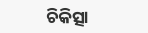ଚିକିତ୍ସା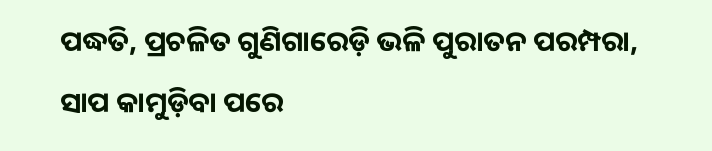ପଦ୍ଧତି, ପ୍ରଚଳିତ ଗୁଣିଗାରେଡ଼ି ଭଳି ପୁରାତନ ପରମ୍ପରା, ସାପ କାମୁଡ଼ିବା ପରେ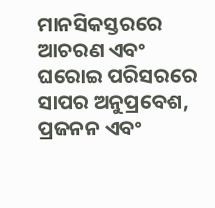ମାନସିକସ୍ତରରେ ଆଚରଣ ଏବଂ ଘରୋଇ ପରିସରରେ ସାପର ଅନୁପ୍ରବେଶ, ପ୍ରଜନନ ଏବଂ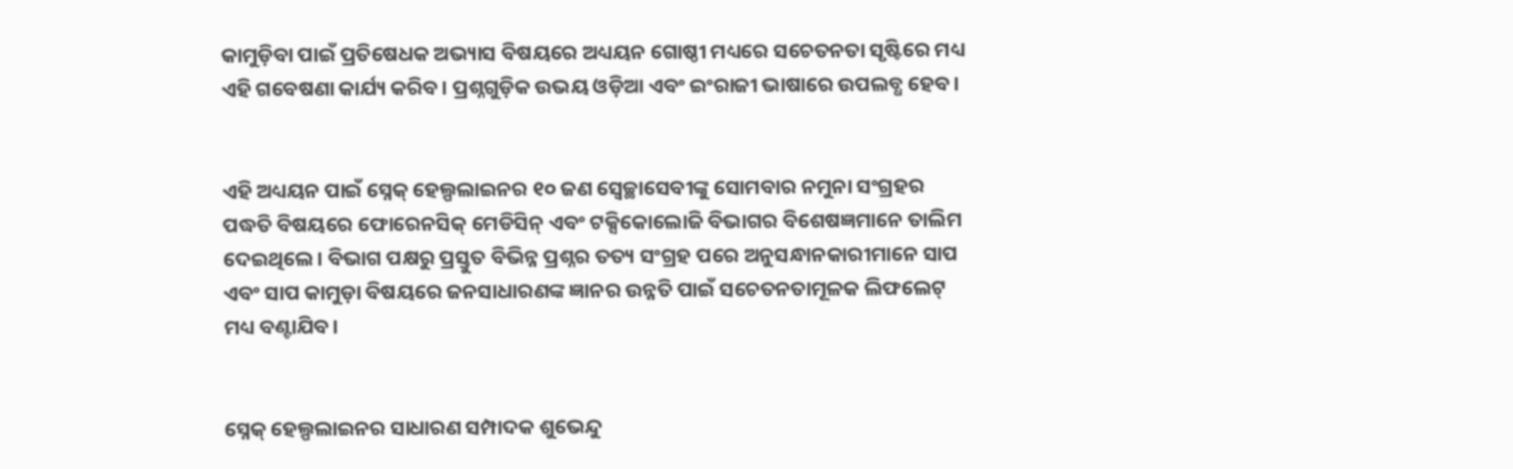କାମୁଡ଼ିବା ପାଇଁ ପ୍ରତିଷେଧକ ଅଭ୍ୟାସ ବିଷୟରେ ଅଧ୍ୟୟନ ଗୋଷ୍ଠୀ ମଧ୍ୟରେ ସଚେତନତା ସୃଷ୍ଟିରେ ମଧ୍ୟ ଏହି ଗବେଷଣା କାର୍ଯ୍ୟ କରିବ। ପ୍ରଶ୍ନଗୁଡ଼ିକ ଉଭୟ ଓଡ଼ିଆ ଏବଂ ଇଂରାଜୀ ଭାଷାରେ ଉପଲବ୍ଧ ହେବ।


ଏହି ଅଧ୍ୟୟନ ପାଇଁ ସ୍ନେକ୍‌ ହେଲ୍ପଲାଇନର ୧୦ ଜଣ ସ୍ବେଚ୍ଛାସେବୀଙ୍କୁ ସୋମବାର ନମୁନା ସଂଗ୍ରହର ପଦ୍ଧତି ବିଷୟରେ ଫୋରେନସିକ୍ ମେଡିସିନ୍ ଏବଂ ଟକ୍ସିକୋଲୋଜି ବିଭାଗର ବିଶେଷଜ୍ଞମାନେ ତାଲିମ ଦେଇଥିଲେ। ବିଭାଗ ପକ୍ଷରୁ ପ୍ରସ୍ତୁତ ବିଭିନ୍ନ ପ୍ରଶ୍ନର ତତ୍ୟ ସଂଗ୍ରହ ପରେ ଅନୁସନ୍ଧାନକାରୀମାନେ ସାପ ଏବଂ ସାପ କାମୁଡ଼ା ବିଷୟରେ ଜନସାଧାରଣଙ୍କ ଜ୍ଞାନର ଉନ୍ନତି ପାଇଁ ସଚେତନତାମୂଳକ ଲିଫଲେଟ୍ ମଧ୍ୟ ବଣ୍ଟାଯିବ।


ସ୍ନେକ୍‌ ହେଲ୍ପଲାଇନର ସାଧାରଣ ସମ୍ପାଦକ ଶୁଭେନ୍ଦୁ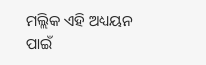ମଲ୍ଲିକ ଏହି ଅଧ୍ୟୟନ ପାଇଁ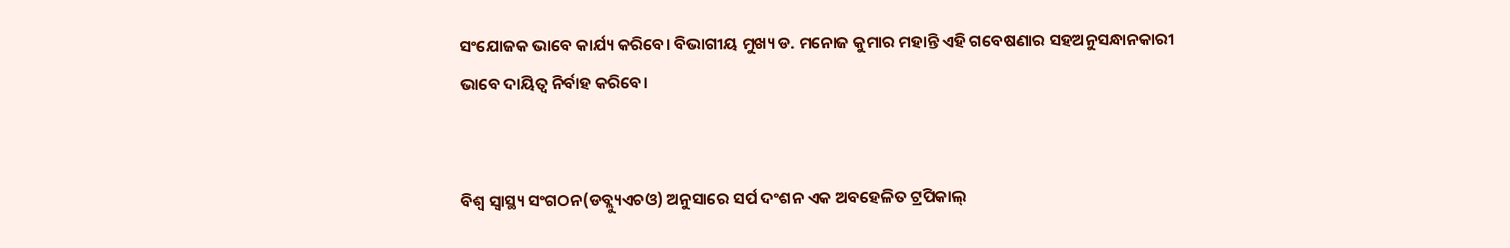ସଂଯୋଜକ ଭାବେ କାର୍ଯ୍ୟ କରିବେ। ବିଭାଗୀୟ ମୁଖ୍ୟ ଡ. ମନୋଜ କୁମାର ମହାନ୍ତି ଏହି ଗବେଷଣାର ସହଅନୁସନ୍ଧାନକାରୀ ଭାବେ ଦାୟିତ୍ବ ନିର୍ବାହ କରିବେ।


ବିଶ୍ବ ସ୍ବାସ୍ଥ୍ୟ ସଂଗଠନ(ଡବ୍ଲ୍ୟୁଏଚଓ) ଅନୁସାରେ ସର୍ପ ଦଂଶନ ଏକ ଅବହେଳିତ ଟ୍ରପିକାଲ୍‌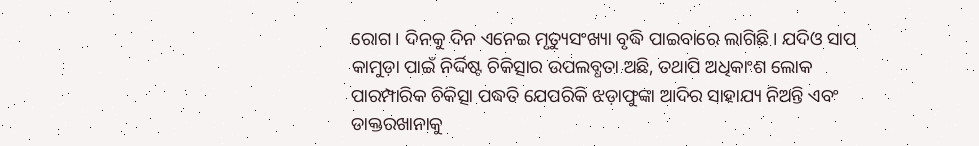ରୋଗ। ଦିନକୁ ଦିନ ଏନେଇ ମୃତ୍ୟୁସଂଖ୍ୟା ବୃଦ୍ଧି ପାଇବାରେ ଲାଗିଛି। ଯଦିଓ ସାପ କାମୁଡ଼ା ପାଇଁ ନିର୍ଦ୍ଦିଷ୍ଟ ଚିକିତ୍ସାର ଉପଲବ୍ଧତା ଅଛି, ତଥାପି ଅଧିକାଂଶ ଲୋକ ପାରମ୍ପାରିକ ଚିକିତ୍ସା ପଦ୍ଧତି ଯେପରିକି ଝଡ଼ାଫୁଙ୍କା ଆଦିର ସାହାଯ୍ୟ ନିଅନ୍ତି ଏବଂ ଡାକ୍ତରଖାନାକୁ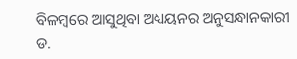ବିଳମ୍ବରେ ଆସୁଥିବା ଅଧ୍ୟୟନର ଅନୁସନ୍ଧାନକାରୀ ଡ.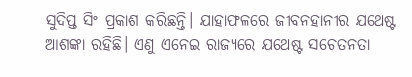ସୁଦିପ୍ତ ସିଂ ପ୍ରକାଶ କରିଛନ୍ତି। ଯାହାଫଳରେ ଜୀବନହାନୀର ଯଥେଷ୍ଟ ଆଶଙ୍କା ରହିଛି। ଏଣୁ ଏନେଇ ରାଜ୍ୟରେ ଯଥେଷ୍ଟ ସଚେତନତା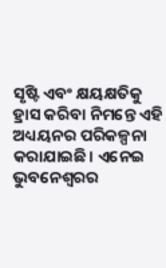ସୃଷ୍ଟି ଏବଂ କ୍ଷୟକ୍ଷତିକୁ ହ୍ରାସ କରିବା ନିମନ୍ତେ ଏହି ଅଧ୍ୟୟନର ପରିକଳ୍ପନା କରାଯାଇଛି। ଏନେଇ ଭୁବନେଶ୍ବରର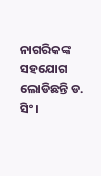ନାଗରିକଙ୍କ ସହଯୋଗ ଲୋଡିଛନ୍ତି ଡ. ସିଂ।